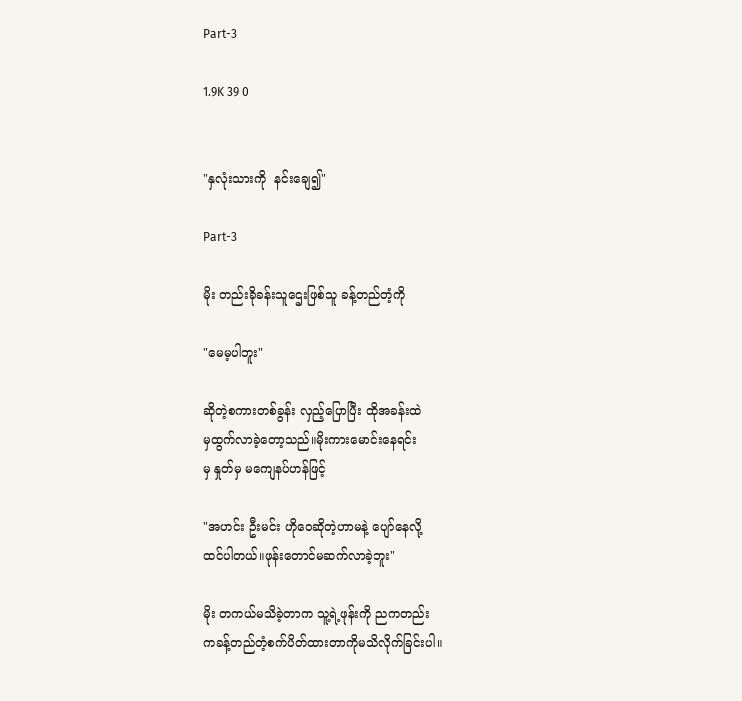Part-3

1.9K 39 0


"နှလုံးသားကို  နင်းချေ၍"

Part-3

မိုး တည်းခိုခန်းသူဌေးဖြစ်သူ ခန့်တည်တံ့ကို

"မေမ့ပါဘူး"

ဆိုတဲ့စကားတစ်ခွန်း လှည့်ပြောပြီး ထိုအခန်းထဲ
မှထွက်လာခဲ့တော့သည်။မိုးကားမောင်းနေရင်း
မှ နှုတ်မှ မကျေနပ်ဟန်ဖြင့်

"အဟင်း ဦးမင်း ဟိုဝေဆိုတဲ့ဟာမနဲ့ ပျော်နေလို့
ထင်ပါတယ်။ဖုန်းတောင်မဆက်လာခဲ့ဘူး"

မိုး တကယ်မသိခဲ့တာက သူ့ရဲ့ဖုန်းကို ညကတည်း
ကခန့်တည်တံ့စက်ပိတ်ထားတာကိုမသိလိုက်ခြင်းပါ။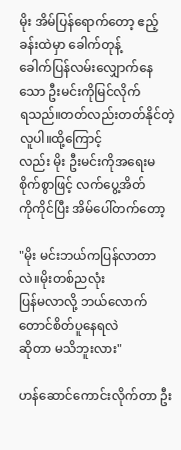မိုး အိမ်ပြန်ရောက်တော့ ဧည့်ခန်းထဲမှာ ခေါက်တုန့်
ခေါက်ပြန်လမ်းလျှောက်နေသော ဦးမင်းကိုမြင်လိုက်
ရသည်။တတ်လည်းတတ်နိုင်တဲ့လူပါ။ထို့ကြောင့်
လည်း မိုး ဦးမင်းကိုအရေးမစိုက်စွာဖြင့် လက်ပွေ့အိတ်
ကိုကိုင်ပြီး အိမ်ပေါ်တက်တော့

"မိုး မင်းဘယ်ကပြန်လာတာလဲ။မိုးတစ်ညလုံး
ပြန်မလာလို့ ဘယ်လောက်တောင်စိတ်ပူနေရလဲ
ဆိုတာ မသိဘူးလား"

ဟန်ဆောင်ကောင်းလိုက်တာ ဦး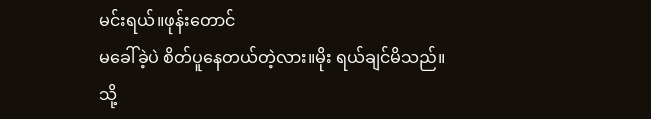မင်းရယ်။ဖုန်းတောင်
မခေါ်ခဲ့ပဲ စိတ်ပူနေတယ်တဲ့လား။မိုး ရယ်ချင်မိသည်။
သို့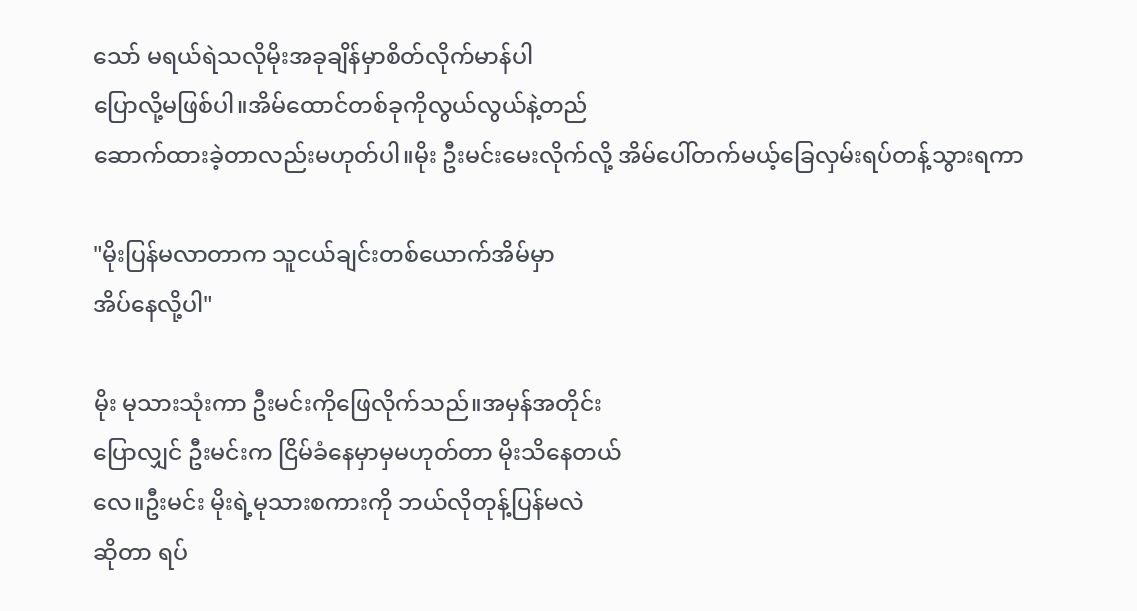သော် မရယ်ရဲသလိုမိုးအခုချိန်မှာစိတ်လိုက်မာန်ပါ
ပြောလို့မဖြစ်ပါ။အိမ်ထောင်တစ်ခုကိုလွယ်လွယ်နဲ့တည်
ဆောက်ထားခဲ့တာလည်းမဟုတ်ပါ။မိုး ဦးမင်းမေးလိုက်လို့ အိမ်ပေါ်တက်မယ့်ခြေလှမ်းရပ်တန့်သွားရကာ

"မိုးပြန်မလာတာက သူငယ်ချင်းတစ်ယောက်အိမ်မှာ
အိပ်နေလို့ပါ"

မိုး မုသားသုံးကာ ဦးမင်းကိုဖြေလိုက်သည်။အမှန်အတိုင်း
ပြောလျှင် ဦးမင်းက ငြိမ်ခံနေမှာမှမဟုတ်တာ မိုးသိနေတယ်
လေ။ဦးမင်း မိုးရဲ့မုသားစကားကို ဘယ်လိုတုန့်ပြန်မလဲ
ဆိုတာ ရပ်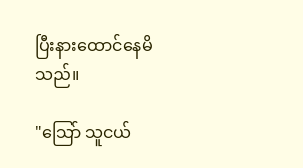ပြီးနားထောင်နေမိသည်။

"သြော် သူငယ်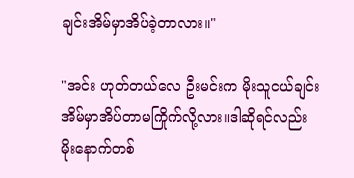ချင်းအိမ်မှာအိပ်ခဲ့တာလား။"

"အင်း ဟုတ်တယ်လေ ဦးမင်းက မိုးသူငယ်ချင်း
အိမ်မှာအိပ်တာမကြိုက်လို့လား။ဒါဆိုရင်လည်း
မိုးနောက်တစ်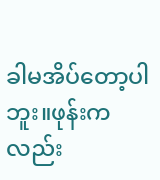ခါမအိပ်တော့ပါဘူး။ဖုန်းကလည်း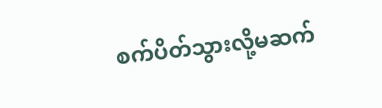စက်ပိတ်သွားလို့မဆက်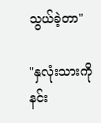သွယ်ခဲ့တာ"

"နှလုံးသားကို နင်း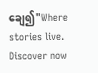ချေ၍"Where stories live. Discover now